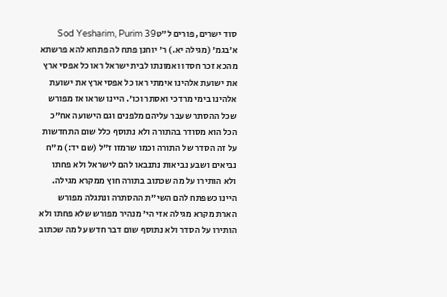סוד ישרים, פורים ל״טSod Yesharim, Purim 39
א׳בגמ' (מגילה יא.) ר' יוחנן פתח לה פתחא להא פרשתא מהכא זכר חסדו ואמונתו לבית ישראל ראו כל אפסי ארץ את ישועת אלהינו אימתי ראו כל אפסי ארץ את ישועת אלהינו בימי מרדכי ואסתר וכו'. היינו שראו אז מפורש שכל ההסתר שעבר עליהם מלפנים וגם הישועה אח"כ הכל הוא מסודר בהתורה ולא נתוסף כלל שום התחדשות על זה הסדר של התורה וכמו שרמזו ז"ל (שם יד:) מ"ח נביאים ושבע נביאות נתנבאו להם לישראל ולא פחתו ולא הותירו על מה שכתוב בתורה חוץ ממקרא מגילה. היינו כשפתח להם השי"ת ההסתרה ונתגלה מפורש הארת מקרא מגילה אזי הי' מנהיר מפורש שלא פחתו ולא הותירו על הסדר ולא נתוסף שום דבר חדש על מה שכתוב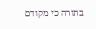בתורה כי מקודם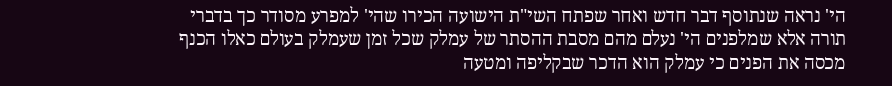הי' נראה שנתוסף דבר חדש ואחר שפתח השי"ת הישועה הכירו שהי' למפרע מסודר כך בדברי תורה אלא שמלפנים הי' נעלם מהם מסבת ההסתר של עמלק שכל זמן שעמלק בעולם כאלו הכנף מכסה את הפנים כי עמלק הוא הדכר שבקליפה ומטעה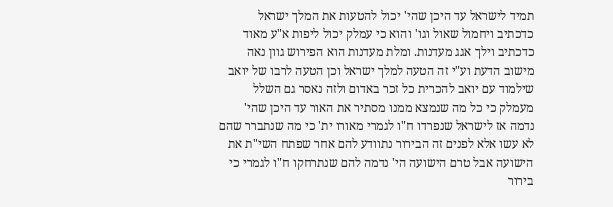תמיד לישראל עד היכן שהי' יכול להטעות את המלך ישראל כדכתיב ויחמול שאול וגו' והוא כי עמלק יכול ליפות א"ע מאוד כדכתיב וילך אגג מעדנות. ומלת מעדנות הוא הפירוש גוון נאה מישוב הדעת וע"י זה הטעה למלך ישראל וכן הטעה לרבו של יואב שילמוד עם יואב להכרית כל זכר באדום ולזה נאסר גם השלל מעמלק כי כל מה שנמצא ממנו מסתיר את האור עד היכן שהי' נדמה אז לישראל שנפרדו ח"ו לגמרי מאורו ית' כי מה שנתברר שהם לא עשו אלא לפנים זה הבירור נתוודע להם אחר שפתח השי"ת את הישועה אבל טרם הישועה הי' נדמה להם שנתרחקו ח"ו לגמרי כי בירור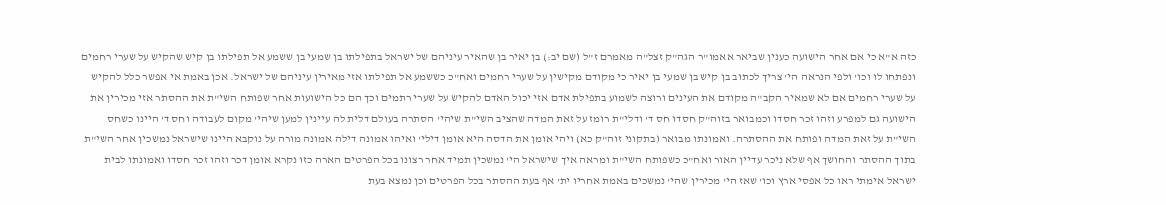כזה א"א כי אם אחר הישועה כענין שביאר אאמו"ר הגה"ק זצל"ה מאמרם ז"ל (שם יב:) בן יאיר בן שהאיר עיניהם של ישראל בתפילתו בן שמעי בן ששמע אל תפילתו בן קיש שהקיש על שערי רחמים ונפתחו לו וכו' ולפי הנראה הי' צריך לכתוב בן קיש בן שמעי בן יאיר כי מקודם מקישין על שערי רחמים ואח"כ כששמע אל תפילתו אזי מאירין עיניהם של ישראל. אכן באמת אי אפשר כלל להקיש על שערי רחמים אם לא שמאיר הקב"ה מקודם את העינים ורוצה לשמוע בתפילת אדם אזי יכול האדם להקיש על שערי רתמים וכך הם כל הישועות אחר שפותח השי"ת את ההסתר אזי מכירין את הישועה גם למפרע וזהו זכר חסדו וכמבואר בזוה"ק חסדו חס ד' ודלי"ת רומז על זאת המדה שהציב השי"ת שיהי' הסתרה בעולם דלית לה עיינין למען שיהי' מקום לעבודה וחס ד' היינו כשחס השי"ת על זאת המדה ופותח את ההסתרה. ואמונתו מבואר (בתקוני זוה"ק כא) ויהי אומן את הדסה היא אומן דילי' ואיהו אמונה דילה אמונה מורה על נוקבא היינו שישראל נמשכין אחר השי"ת בתוך ההסתר והחושך אף שלא ניכר עדיין האור ואח"כ כשפותח השי"ת ומראה איך שישראל הי' נמשכין תמיד אחר רצונו בכל הפרטים הארה כזו נקרא אומן דכר וזהו זכר חסדו ואמונתו לבית ישראל אימתי ראו כל אפסי ארץ וכו' שאז הי' מכירין שהי' נמשכים באמת אחריו ית' אף בעת ההסתר בכל הפרטים וכן נמצא בעת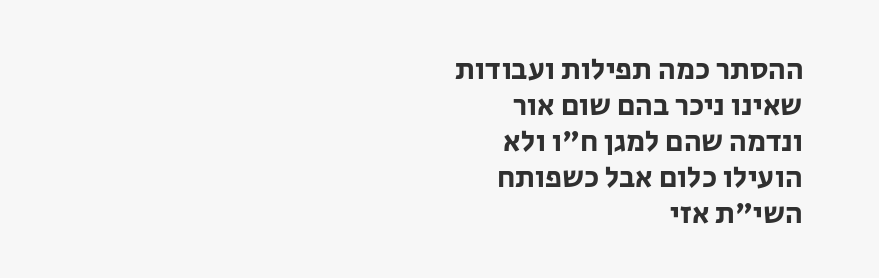ההסתר כמה תפילות ועבודות שאינו ניכר בהם שום אור ונדמה שהם למגן ח"ו ולא הועילו כלום אבל כשפותח השי"ת אזי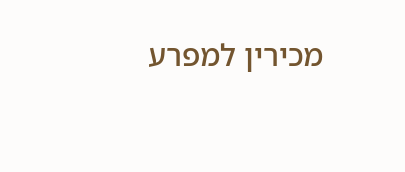מכירין למפרע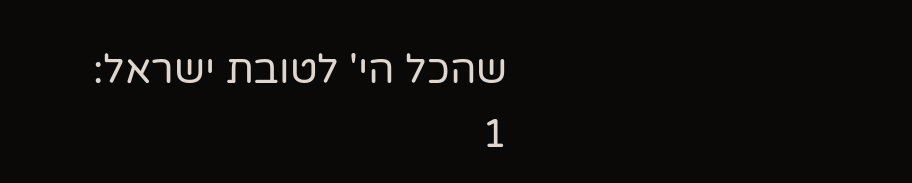שהכל הי' לטובת ישראל:
1